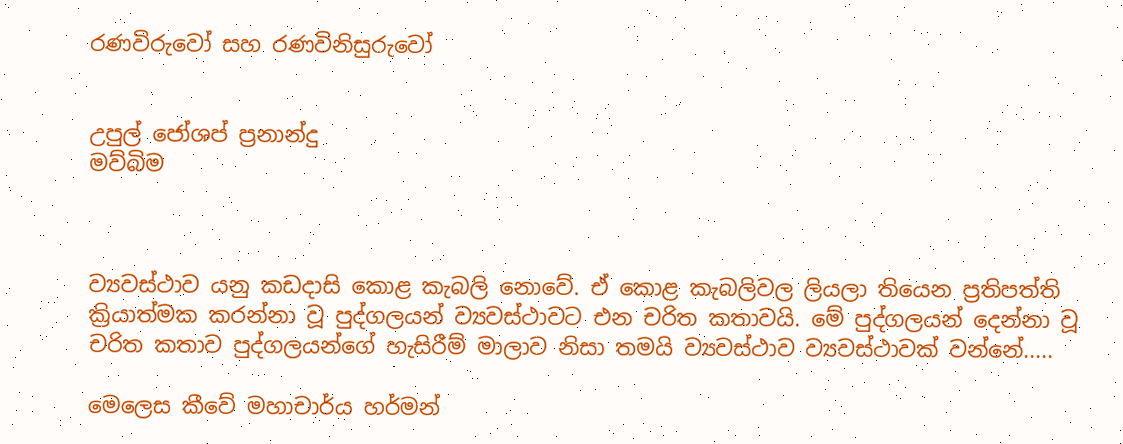රණවිරුවෝ සහ රණවිනිසුරුවෝ


උපුල් ජෝශප් ප්‍රනාන්දු
මව්බිම



ව්‍යවස්ථාව යනු කඩදාසි කොළ කැබලි නොවේ. ඒ කොළ කැබලිවල ලියලා තියෙන ප්‍රතිපත්ති ක්‍රියාත්මක කරන්නා වූ පුද්ගලයන් ව්‍යවස්ථාවට එන චරිත කතාවයි. මේ පුද්ගලයන් දෙන්නා වූ චරිත කතාව පුද්ගලයන්ගේ හැසිරීම් මාලාව නිසා තමයි ව්‍යවස්ථාව ව්‍යවස්ථාවක් වන්නේ.....

මෙලෙස කීවේ මහාචාර්ය හර්මන්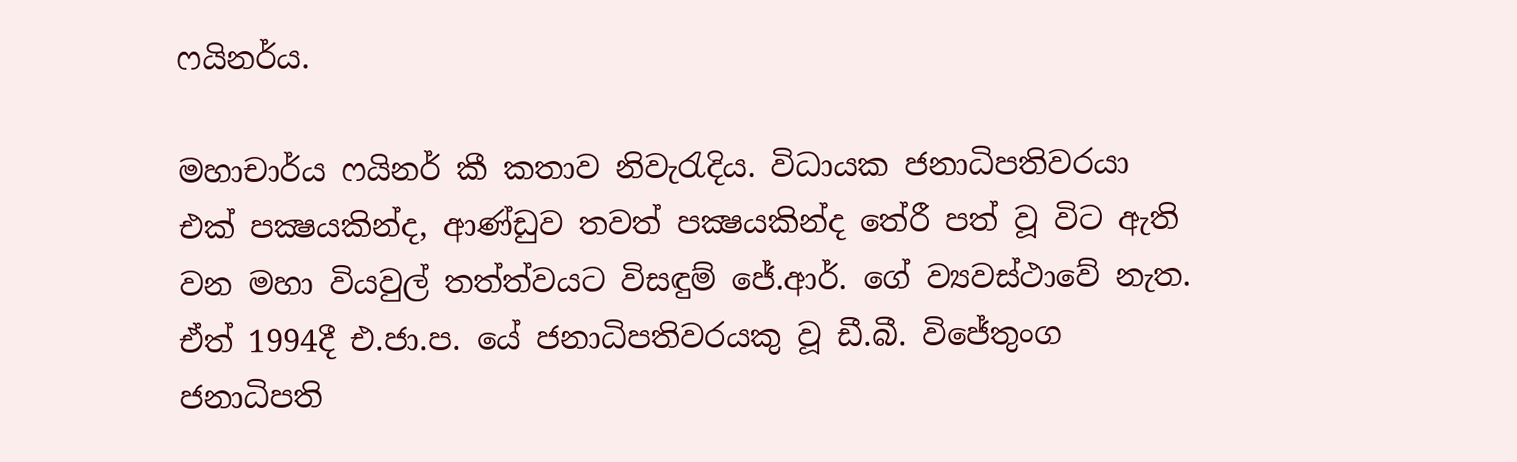ෆයිනර්ය.

මහාචාර්ය ෆයිනර් කී කතාව නිවැරැදිය. විධායක ජනාධිපතිවරයා එක් පක්‍ෂයකින්ද, ආණ්ඩුව තවත් පක්‍ෂයකින්ද තේරී පත් වූ විට ඇති වන මහා වියවුල් තත්ත්වයට විසඳුම් ජේ.ආර්. ගේ ව්‍යවස්ථාවේ නැත. ඒත් 1994දී එ.ජා.ප. යේ ජනාධිපතිවරයකු වූ ඩී.බී. විජේතුංග ජනාධිපති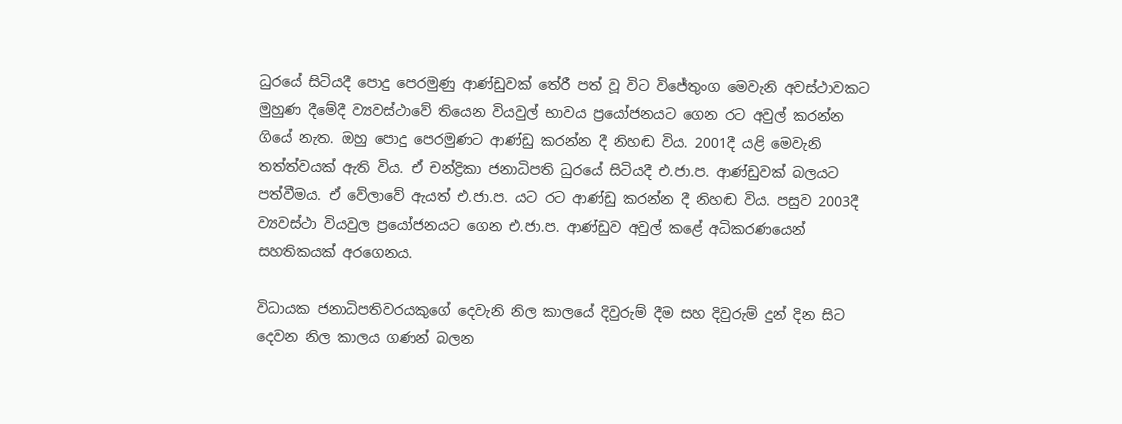ධුරයේ සිටියදී පොදු පෙරමුණු ආණ්ඩුවක් තේරී පත් වූ විට විජේතුංග මෙවැනි අවස්ථාවකට මුහුණ දීමේදී ව්‍යවස්ථාවේ තියෙන වියවුල් භාවය ප්‍රයෝජනයට ගෙන රට අවුල් කරන්න ගියේ නැත. ඔහු පොදු පෙරමුණට ආණ්ඩු කරන්න දී නිහඬ විය. 2001දී යළි මෙවැනි තත්ත්වයක් ඇති විය. ඒ චන්ද්‍රිකා ජනාධිපති ධුරයේ සිටියදී එ.ජා.ප. ආණ්ඩුවක් බලයට පත්වීමය. ඒ වේලාවේ ඇයත් එ.ජා.ප. යට රට ආණ්ඩු කරන්න දී නිහඬ විය. පසුව 2003දී ව්‍යවස්ථා වියවුල ප්‍රයෝජනයට ගෙන එ.ජා.ප. ආණ්ඩුව අවුල් කළේ අධිකරණයෙන් සහතිකයක් අරගෙනය.

විධායක ජනාධිපතිවරයකුගේ දෙවැනි නිල කාලයේ දිවුරුම් දීම සහ දිවුරුම් දුන් දින සිට දෙවන නිල කාලය ගණන් බලන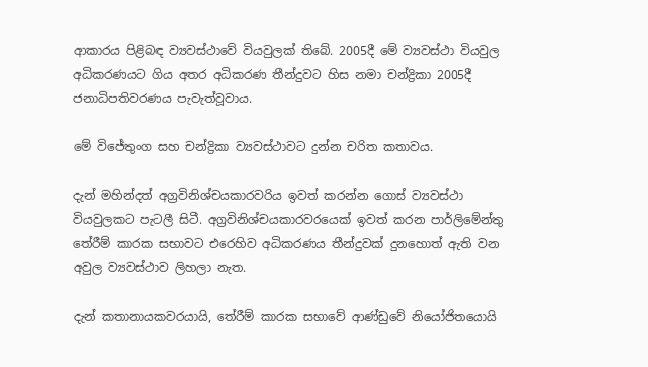ආකාරය පිළිබඳ ව්‍යවස්ථාවේ වියවුලක් තිබේ. 2005දී මේ ව්‍යවස්ථා වියවුල අධිකරණයට ගිය අතර අධිකරණ තීන්දුවට හිස නමා චන්ද්‍රිකා 2005දී ජනාධිපතිවරණය පැවැත්වූවාය.

මේ විජේතුංග සහ චන්ද්‍රිකා ව්‍යවස්ථාවට දුන්න චරිත කතාවය.

දැන් මහින්දත් අග්‍රවිනිශ්චයකාරවරිය ඉවත් කරන්න ගොස් ව්‍යවස්ථා වියවුලකට පැටලී සිටී. අග්‍රවිනිශ්චයකාරවරයෙක් ඉවත් කරන පාර්ලිමේන්තු තේරීම් කාරක සභාවට එරෙහිව අධිකරණය තීන්දුවක් දුනහොත් ඇති වන අවුල ව්‍යවස්ථාව ලිහලා නැත.

දැන් කතානායකවරයායි, තේරීම් කාරක සභාවේ ආණ්ඩුවේ නියෝජිතයොයි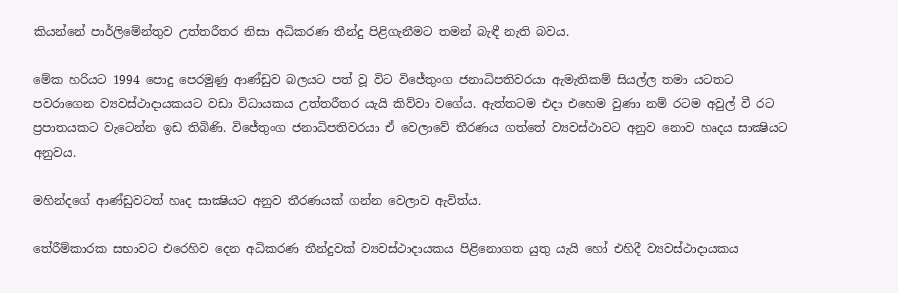කියන්නේ පාර්ලිමේන්තුව උත්තරීතර නිසා අධිකරණ තීන්දු පිළිගැනීමට තමන් බැඳී නැති බවය.

මේක හරියට 1994 පොදු පෙරමුණු ආණ්ඩුව බලයට පත් වූ විට විජේතුංග ජනාධිපතිවරයා ඇමැතිකම් සියල්ල තමා යටතට පවරාගෙන ව්‍යවස්ථාදායකයට වඩා විධායකය උත්තරීතර යැයි කිව්වා වගේය. ඇත්තටම එදා එහෙම වුණා නම් රටම අවුල් වී රට ප්‍රපාතයකට වැටෙන්න ඉඩ තිබිණි. විජේතුංග ජනාධිපතිවරයා ඒ වෙලාවේ තීරණය ගත්තේ ව්‍යවස්ථාවට අනුව නොව හෘදය සාක්‍ෂියට අනුවය.

මහින්දගේ ආණ්ඩුවටත් හෘද සාක්‍ෂියට අනුව තීරණයක් ගන්න වෙලාව ඇවිත්ය.

තේරීම්කාරක සභාවට එරෙහිව දෙන අධිකරණ තීන්දුවක් ව්‍යවස්ථාදායකය පිළිනොගත යුතු යැයි හෝ එහිදී ව්‍යවස්ථාදායකය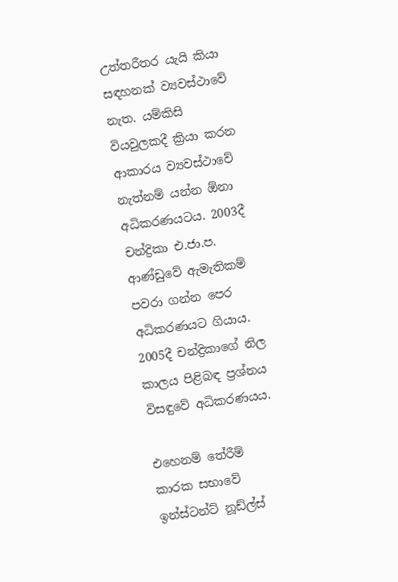උත්තරීතර යැයි කියා සඳහනක් ව්‍යවස්ථාවේ නැත. යම්කිසි වියවුලකදී ක්‍රියා කරන ආකාරය ව්‍යවස්ථාවේ නැත්නම් යන්න ඕනා අධිකරණයටය. 2003දී චන්ද්‍රිකා එ.ජා.ප. ආණ්ඩුවේ ඇමැතිකම් පවරා ගන්න පෙර අධිකරණයට ගියාය. 2005දී චන්ද්‍රිකාගේ නිල කාලය පිළිබඳ ප්‍රශ්නය විසඳුවේ අධිකරණයය.

එහෙනම් තේරීම් කාරක සභාවේ ඉන්ස්ටන්ට් නූඩ්ල්ස්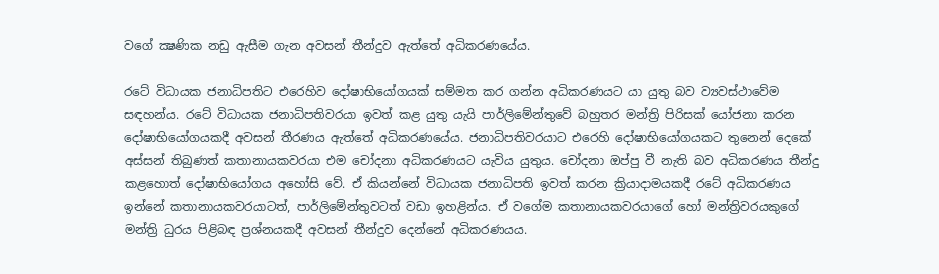වගේ ක්‍ෂණික නඩු ඇසීම ගැන අවසන් තීන්දුව ඇත්තේ අධිකරණයේය.

රටේ විධායක ජනාධිපතිට එරෙහිව දෝෂාභියෝගයක් සම්මත කර ගන්න අධිකරණයට යා යුතු බව ව්‍යවස්ථාවේම සඳහන්ය. රටේ විධායක ජනාධිපතිවරයා ඉවත් කළ යුතු යැයි පාර්ලිමේන්තුවේ බහුතර මන්ත්‍රි පිරිසක් යෝජනා කරන දෝෂාභියෝගයකදී අවසන් තීරණය ඇත්තේ අධිකරණයේය. ජනාධිපතිවරයාට එරෙහි දෝෂාභියෝගයකට තුනෙන් දෙකේ අස්සන් තිබුණත් කතානායකවරයා එම චෝදනා අධිකරණයට යැවිය යුතුය. චෝදනා ඔප්පු වී නැති බව අධිකරණය තීන්දු කළහොත් දෝෂාභියෝගය අහෝසි වේ. ඒ කියන්නේ විධායක ජනාධිපති ඉවත් කරන ක්‍රියාදාමයකදී රටේ අධිකරණය ඉන්නේ කතානායකවරයාටත්, පාර්ලිමේන්තුවටත් වඩා ඉහළින්ය. ඒ වගේම කතානායකවරයාගේ හෝ මන්ත්‍රිවරයකුගේ මන්ත්‍රි ධුරය පිළිබඳ ප්‍රශ්නයකදී අවසන් තීන්දුව දෙන්නේ අධිකරණයය.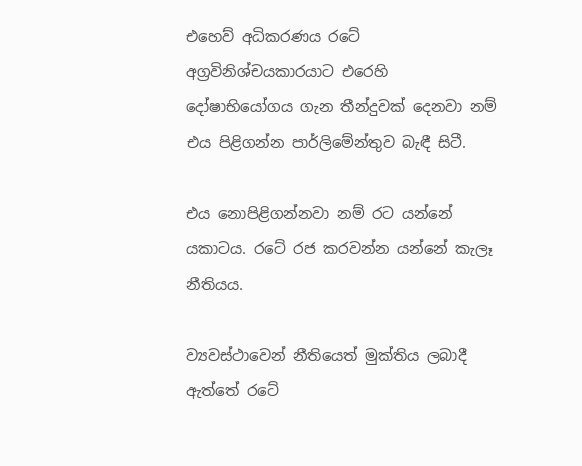එහෙව් අධිකරණය රටේ අග්‍රවිනිශ්චයකාරයාට එරෙහි දෝෂාභියෝගය ගැන තීන්දුවක් දෙනවා නම් එය පිළිගන්න පාර්ලිමේන්තුව බැඳී සිටී.

එය නොපිළිගන්නවා නම් රට යන්නේ යකාටය. රටේ රජ කරවන්න යන්නේ කැලෑ නීතියය.

ව්‍යවස්ථාවෙන් නීතියෙත් මුක්තිය ලබාදී ඇත්තේ රටේ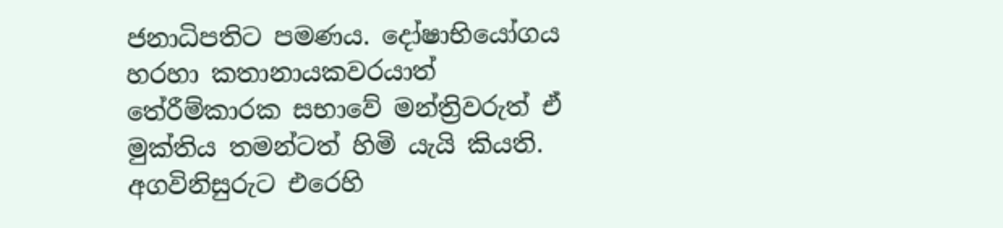ජනාධිපතිට පමණය. දෝෂාභියෝගය හරහා කතානායකවරයාත් තේරීම්කාරක සභාවේ මන්ත්‍රිවරුත් ඒ මුක්තිය තමන්ටත් හිමි යැයි කියති. අගවිනිසුරුට එරෙහි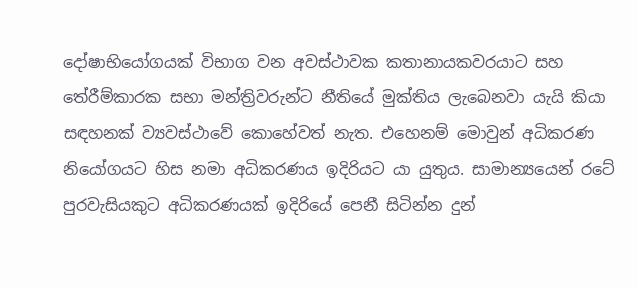දෝෂාභියෝගයක් විභාග වන අවස්ථාවක කතානායකවරයාට සහ තේරීම්කාරක සභා මන්ත්‍රිවරුන්ට නීතියේ මුක්තිය ලැබෙනවා යැයි කියා සඳහනක් ව්‍යවස්ථාවේ කොහේවත් නැත. එහෙනම් මොවුන් අධිකරණ නියෝගයට හිස නමා අධිකරණය ඉදිරියට යා යුතුය. සාමාන්‍යයෙන් රටේ පුරවැසියකුට අධිකරණයක් ඉදිරියේ පෙනී සිටින්න දුන්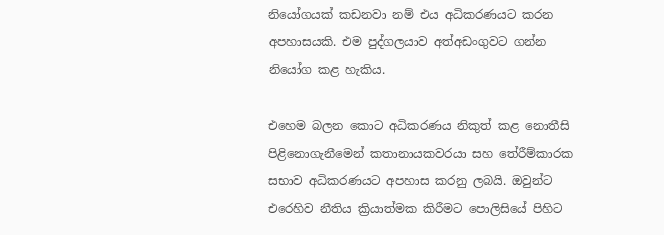නියෝගයක් කඩනවා නම් එය අධිකරණයට කරන අපහාසයකි. එම පුද්ගලයාව අත්අඩංගුවට ගන්න නියෝග කළ හැකිය.

එහෙම බලන කොට අධිකරණය නිකුත් කළ නොතීසි පිළිනොගැනීමෙන් කතානායකවරයා සහ තේරීම්කාරක සභාව අධිකරණයට අපහාස කරනු ලබයි. ඔවුන්ට එරෙහිව නීතිය ක්‍රියාත්මක කිරීමට පොලිසියේ පිහිට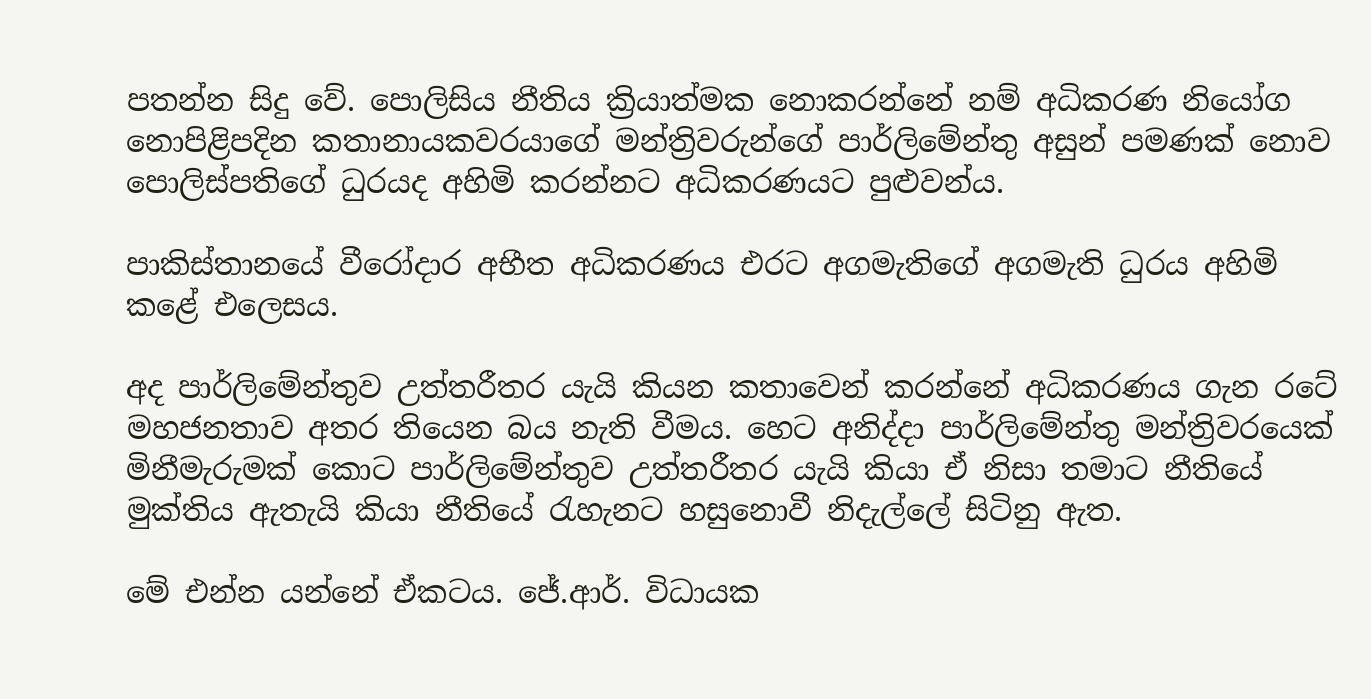පතන්න සිදු වේ. පොලිසිය නීතිය ක්‍රියාත්මක නොකරන්නේ නම් අධිකරණ නියෝග නොපිළිපදින කතානායකවරයාගේ මන්ත්‍රිවරුන්ගේ පාර්ලිමේන්තු අසුන් පමණක් නොව පොලිස්පතිගේ ධුරයද අහිමි කරන්නට අධිකරණයට පුළුවන්ය.

පාකිස්තානයේ වීරෝදාර අභීත අධිකරණය එරට අගමැතිගේ අගමැති ධුරය අහිමි කළේ එලෙසය.

අද පාර්ලිමේන්තුව උත්තරීතර යැයි කියන කතාවෙන් කරන්නේ අධිකරණය ගැන රටේ මහජනතාව අතර තියෙන බය නැති වීමය. හෙට අනිද්දා පාර්ලිමේන්තු මන්ත්‍රිවරයෙක් මිනීමැරුමක් කොට පාර්ලිමේන්තුව උත්තරීතර යැයි කියා ඒ නිසා තමාට නීතියේ මුක්තිය ඇතැයි කියා නීතියේ රැහැනට හසුනොවී නිදැල්ලේ සිටිනු ඇත.

මේ එන්න යන්නේ ඒකටය. ජේ.ආර්. විධායක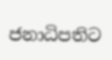ජනාධිපතිට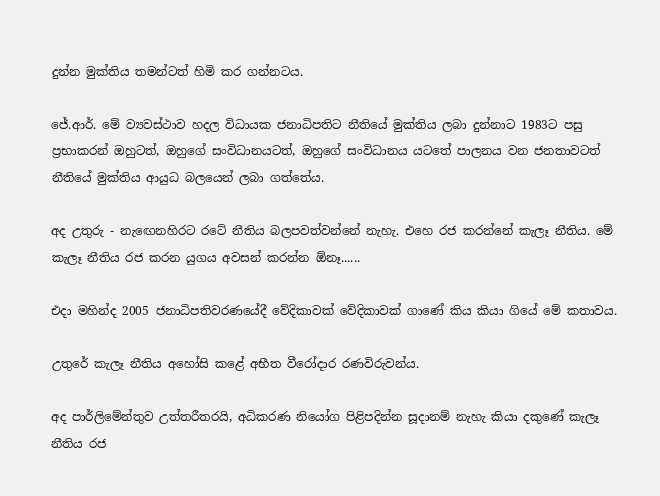දුන්න මුක්තිය තමන්ටත් හිමි කර ගන්නටය.

ජේ.ආර්. මේ ව්‍යවස්ථාව හදල විධායක ජනාධිපතිට නීතියේ මුක්තිය ලබා දුන්නාට 1983ට පසු ප්‍රභාකරන් ඔහුටත්, ඔහුගේ සංවිධානයටත්, ඔහුගේ සංවිධානය යටතේ පාලනය වන ජනතාවටත් නීතියේ මුක්තිය ආයුධ බලයෙන් ලබා ගත්තේය.

අද උතුරු - නැඟෙනහිරට රටේ නීතිය බලපවත්වන්නේ නැහැ. එහෙ රජ කරන්නේ කැලෑ නීතිය. මේ කැලෑ නීතිය රජ කරන යුගය අවසන් කරන්න ඕනෑ......

එදා මහින්ද 2005 ජනාධිපතිවරණයේදී වේදිකාවක් වේදිකාවක් ගාණේ කිය කියා ගියේ මේ කතාවය.

උතුරේ කැලෑ නීතිය අහෝසි කළේ අභීත වීරෝදාර රණවිරුවන්ය.

අද පාර්ලිමේන්තුව උත්තරීතරයි, අධිකරණ නියෝග පිළිපදින්න සූදානම් නැහැ කියා දකුණේ කැලෑ නීතිය රජ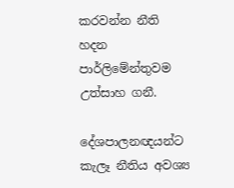කරවන්න නීති හදන පාර්ලිමේන්තුවම උත්සාහ ගනී.

දේශපාලනඥයන්ට කැලෑ නීතිය අවශ්‍ය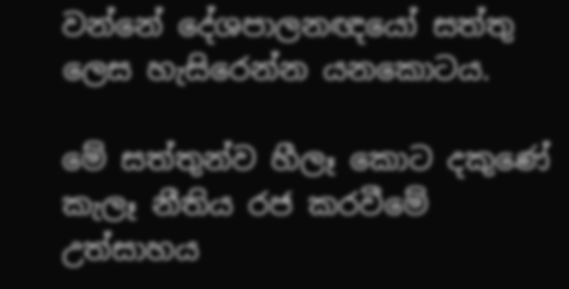වන්නේ දේශපාලනඥයෝ සත්තු ලෙස හැසිරෙන්න යනකොටය.

මේ සත්තුන්ව හීලෑ කොට දකුණේ කැලෑ නීතිය රජ කරවීමේ උත්සාහය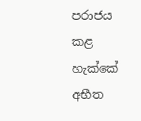පරාජය කළ හැක්කේ අභීත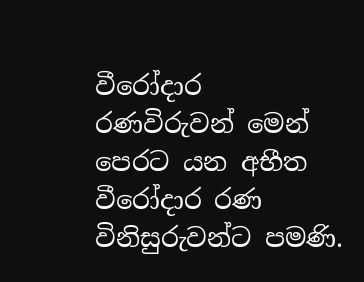වීරෝදාර රණවිරුවන් මෙන් පෙරට යන අභීත වීරෝදාර රණ විනිසුරුවන්ට පමණි.